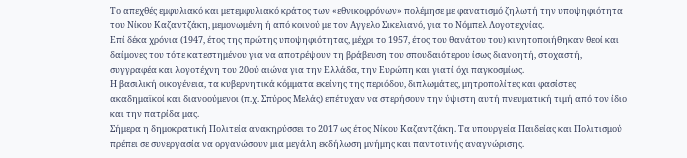Το απεχθές εμφυλιακό και μετεμφυλιακό κράτος των «εθνικοφρόνων» πολέμησε με φανατισμό ζηλωτή την υποψηφιότητα του Νίκου Καζαντζάκη, μεμονωμένη ή από κοινού με τον Αγγελο Σικελιανό, για το Νόμπελ Λογοτεχνίας.
Επί δέκα χρόνια (1947, έτος της πρώτης υποψηφιότητας, μέχρι το 1957, έτος του θανάτου του) κινητοποιήθηκαν θεοί και δαίμονες του τότε κατεστημένου για να αποτρέψουν τη βράβευση του σπουδαιότερου ίσως διανοητή, στοχαστή, συγγραφέα και λογοτέχνη του 20ού αιώνα για την Ελλάδα, την Ευρώπη και γιατί όχι παγκοσμίως.
Η βασιλική οικογένεια, τα κυβερνητικά κόμματα εκείνης της περιόδου, διπλωμάτες, μητροπολίτες και φασίστες ακαδημαϊκοί και διανοούμενοι (π.χ. Σπύρος Μελάς) επέτυχαν να στερήσουν την ύψιστη αυτή πνευματική τιμή από τον ίδιο και την πατρίδα μας.
Σήμερα η δημοκρατική Πολιτεία ανακηρύσσει το 2017 ως έτος Νίκου Καζαντζάκη. Τα υπουργεία Παιδείας και Πολιτισμού πρέπει σε συνεργασία να οργανώσουν μια μεγάλη εκδήλωση μνήμης και παντοτινής αναγνώρισης.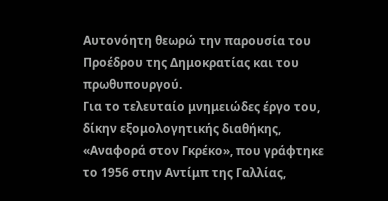Αυτονόητη θεωρώ την παρουσία του Προέδρου της Δημοκρατίας και του πρωθυπουργού.
Για το τελευταίο μνημειώδες έργο του, δίκην εξομολογητικής διαθήκης, «Αναφορά στον Γκρέκο», που γράφτηκε το 1956 στην Αντίμπ της Γαλλίας,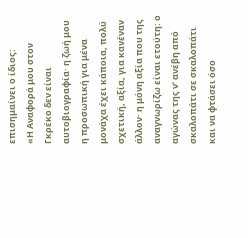επισημαίνει ο ίδιος:
«Η Αναφορά μου στον Γκρέκο δεν είναι αυτοβιογραφία· η ζωή μου η προσωπική για μένα μονάχα έχει κάποια, πολύ σχετική, αξία, για κανέναν άλλον· η μόνη αξία που της αναγνωρίζω είναι ετούτη: ο αγώνας της ν’ ανέβη από σκαλοπάτι σε σκαλοπάτι και να φτάσει όσο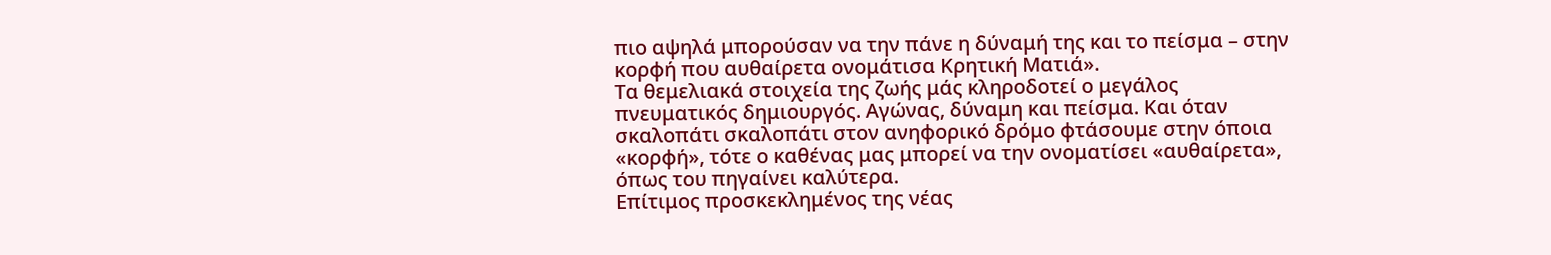πιο αψηλά μπορούσαν να την πάνε η δύναμή της και το πείσμα – στην κορφή που αυθαίρετα ονομάτισα Κρητική Ματιά».
Τα θεμελιακά στοιχεία της ζωής μάς κληροδοτεί ο μεγάλος πνευματικός δημιουργός. Αγώνας, δύναμη και πείσμα. Και όταν σκαλοπάτι σκαλοπάτι στον ανηφορικό δρόμο φτάσουμε στην όποια «κορφή», τότε ο καθένας μας μπορεί να την ονοματίσει «αυθαίρετα», όπως του πηγαίνει καλύτερα.
Επίτιμος προσκεκλημένος της νέας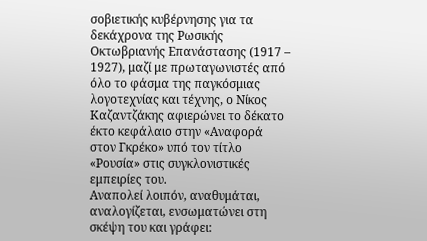σοβιετικής κυβέρνησης για τα δεκάχρονα της Ρωσικής Οκτωβριανής Επανάστασης (1917 – 1927), μαζί με πρωταγωνιστές από όλο το φάσμα της παγκόσμιας λογοτεχνίας και τέχνης, ο Νίκος Καζαντζάκης αφιερώνει το δέκατο έκτο κεφάλαιο στην «Αναφορά στον Γκρέκο» υπό τον τίτλο «Ρουσία» στις συγκλονιστικές εμπειρίες του.
Αναπολεί λοιπόν, αναθυμάται, αναλογίζεται, ενσωματώνει στη σκέψη του και γράφει: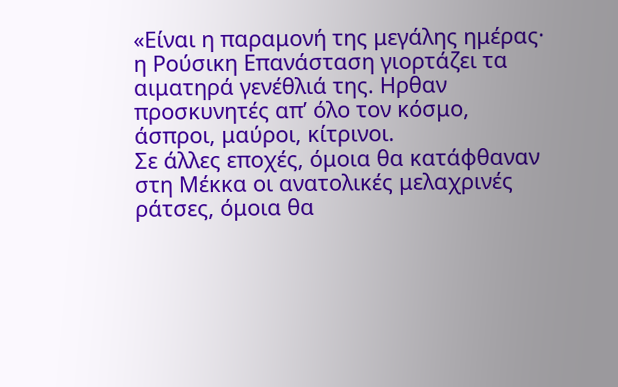«Είναι η παραμονή της μεγάλης ημέρας· η Ρούσικη Επανάσταση γιορτάζει τα αιματηρά γενέθλιά της. Ηρθαν προσκυνητές απ’ όλο τον κόσμο, άσπροι, μαύροι, κίτρινοι.
Σε άλλες εποχές, όμοια θα κατάφθαναν στη Μέκκα οι ανατολικές μελαχρινές ράτσες, όμοια θα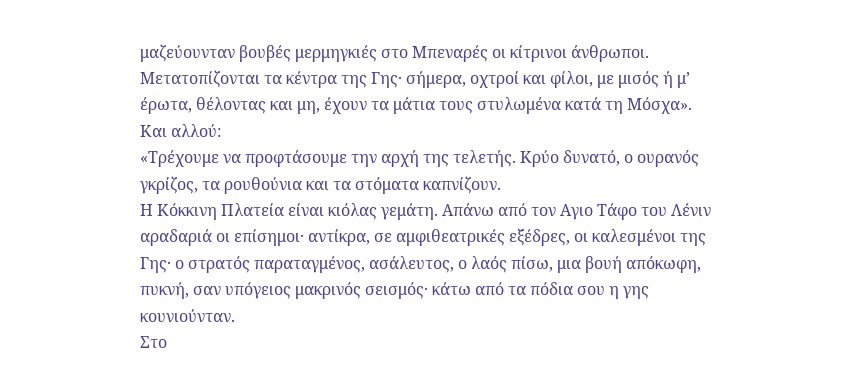μαζεύουνταν βουβές μερμηγκιές στο Μπεναρές οι κίτρινοι άνθρωποι.
Μετατοπίζονται τα κέντρα της Γης· σήμερα, οχτροί και φίλοι, με μισός ή μ’ έρωτα, θέλοντας και μη, έχουν τα μάτια τους στυλωμένα κατά τη Μόσχα».
Και αλλού:
«Τρέχουμε να προφτάσουμε την αρχή της τελετής. Κρύο δυνατό, ο ουρανός γκρίζος, τα ρουθούνια και τα στόματα καπνίζουν.
Η Κόκκινη Πλατεία είναι κιόλας γεμάτη. Απάνω από τον Αγιο Τάφο του Λένιν αραδαριά οι επίσημοι· αντίκρα, σε αμφιθεατρικές εξέδρες, οι καλεσμένοι της Γης· ο στρατός παραταγμένος, ασάλευτος, ο λαός πίσω, μια βουή απόκωφη, πυκνή, σαν υπόγειος μακρινός σεισμός· κάτω από τα πόδια σου η γης κουνιούνταν.
Στο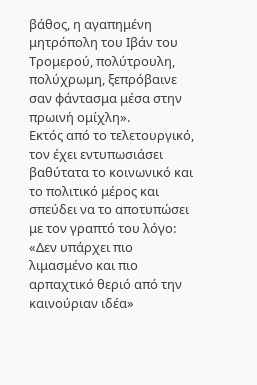βάθος, η αγαπημένη μητρόπολη του Ιβάν του Τρομερού, πολύτρουλη, πολύχρωμη, ξεπρόβαινε σαν φάντασμα μέσα στην πρωινή ομίχλη».
Εκτός από το τελετουργικό, τον έχει εντυπωσιάσει βαθύτατα το κοινωνικό και το πολιτικό μέρος και σπεύδει να το αποτυπώσει με τον γραπτό του λόγο:
«Δεν υπάρχει πιο λιμασμένο και πιο αρπαχτικό θεριό από την καινούριαν ιδέα»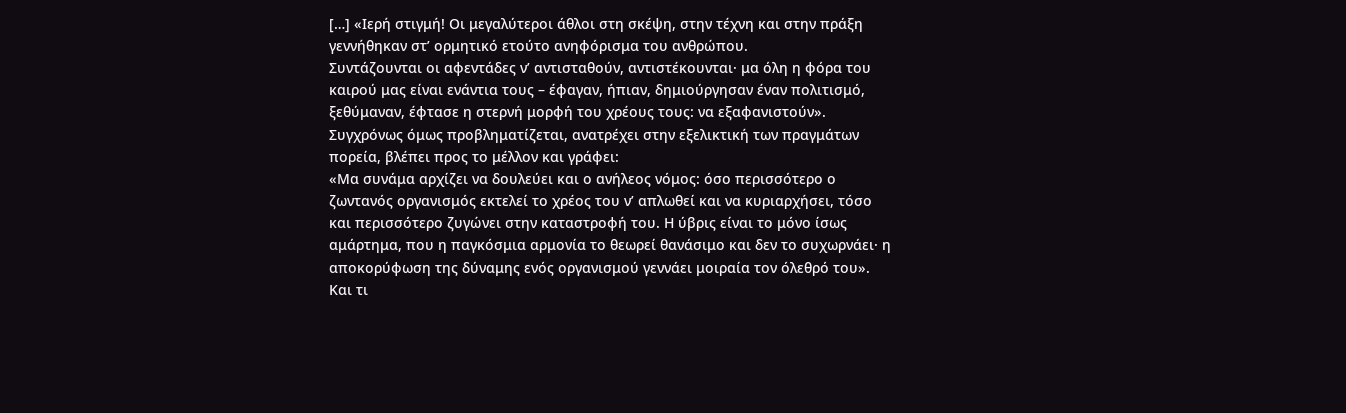[…] «Ιερή στιγμή! Οι μεγαλύτεροι άθλοι στη σκέψη, στην τέχνη και στην πράξη γεννήθηκαν στ’ ορμητικό ετούτο ανηφόρισμα του ανθρώπου.
Συντάζουνται οι αφεντάδες ν’ αντισταθούν, αντιστέκουνται· μα όλη η φόρα του καιρού μας είναι ενάντια τους – έφαγαν, ήπιαν, δημιούργησαν έναν πολιτισμό, ξεθύμαναν, έφτασε η στερνή μορφή του χρέους τους: να εξαφανιστούν».
Συγχρόνως όμως προβληματίζεται, ανατρέχει στην εξελικτική των πραγμάτων πορεία, βλέπει προς το μέλλον και γράφει:
«Μα συνάμα αρχίζει να δουλεύει και ο ανήλεος νόμος: όσο περισσότερο ο ζωντανός οργανισμός εκτελεί το χρέος του ν’ απλωθεί και να κυριαρχήσει, τόσο και περισσότερο ζυγώνει στην καταστροφή του. Η ύβρις είναι το μόνο ίσως αμάρτημα, που η παγκόσμια αρμονία το θεωρεί θανάσιμο και δεν το συχωρνάει· η αποκορύφωση της δύναμης ενός οργανισμού γεννάει μοιραία τον όλεθρό του».
Και τι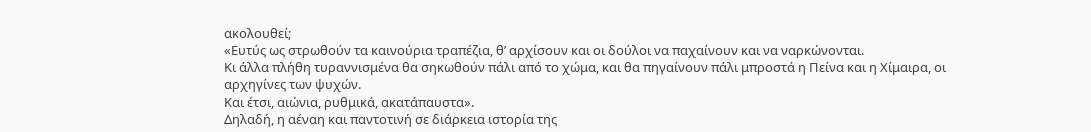ακολουθεί;
«Ευτύς ως στρωθούν τα καινούρια τραπέζια, θ’ αρχίσουν και οι δούλοι να παχαίνουν και να ναρκώνονται.
Κι άλλα πλήθη τυραννισμένα θα σηκωθούν πάλι από το χώμα, και θα πηγαίνουν πάλι μπροστά η Πείνα και η Χίμαιρα, οι αρχηγίνες των ψυχών.
Και έτσι, αιώνια, ρυθμικά, ακατάπαυστα».
Δηλαδή, η αέναη και παντοτινή σε διάρκεια ιστορία της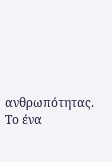ανθρωπότητας. Το ένα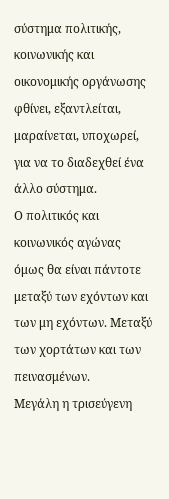σύστημα πολιτικής, κοινωνικής και οικονομικής οργάνωσης φθίνει, εξαντλείται, μαραίνεται, υποχωρεί, για να το διαδεχθεί ένα άλλο σύστημα.
Ο πολιτικός και κοινωνικός αγώνας όμως θα είναι πάντοτε μεταξύ των εχόντων και των μη εχόντων. Μεταξύ των χορτάτων και των πεινασμένων.
Μεγάλη η τρισεύγενη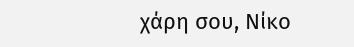χάρη σου, Νίκο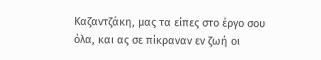Καζαντζάκη, μας τα είπες στο έργο σου όλα, και ας σε πίκραναν εν ζωή οι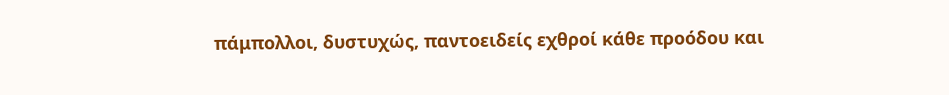πάμπολλοι, δυστυχώς, παντοειδείς εχθροί κάθε προόδου και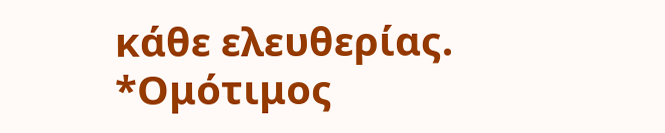κάθε ελευθερίας.
*Ομότιμος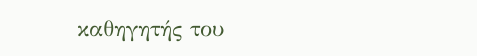καθηγητής του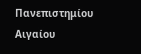Πανεπιστημίου Αιγαίου